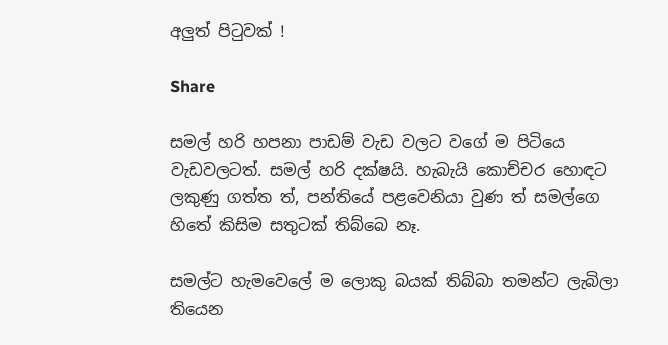අලුත් පිටුවක් !

Share

සමල් හරි හපනා පාඩම් වැඩ වලට වගේ ම පිටියෙ වැඩවලටත්. සමල් හරි දක්ෂයි. හැබැයි කොච්චර හොඳට ලකුණු ගත්ත ත්, පන්තියේ පළවෙනියා වුණ ත් සමල්ගෙ හිතේ කිසිම සතුටක් තිබ්බෙ නෑ.

සමල්ට හැමවෙලේ ම ලොකු බයක් තිබ්බා තමන්ට ලැබිලා තියෙන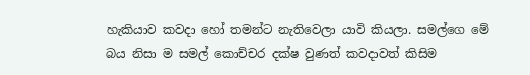හැකියාව කවදා හෝ තමන්ට නැතිවෙලා යාවි කියලා. සමල්ගෙ මේ බය නිසා ම සමල් කොච්චර දක්ෂ වුණත් කවදාවත් කිසිම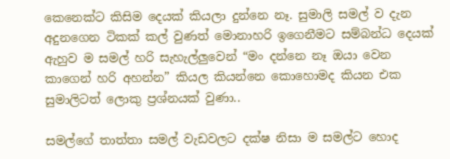කෙනෙක්ට කිසිම දෙයක් කියලා දුන්නෙ නෑ. සුමාලි සමල් ව දැන අදුනගෙන ටිකක් කල් වුණත් මොනාහරි ඉගෙනීමට සම්බන්ධ දෙයක් ඇහුව ම සමල් හරි සැහැල්ලුවෙන් “මං දන්නෙ නෑ ඔයා වෙන කාගෙන් හරි අහන්න” කියල කියන්නෙ කොහොමද කියන එක සුමාලිටත් ලොකු ප්‍රශ්නයක් වුණා..

සමල්ගේ තාත්තා සමල් වැඩවලට දක්ෂ නිසා ම සමල්ට හොද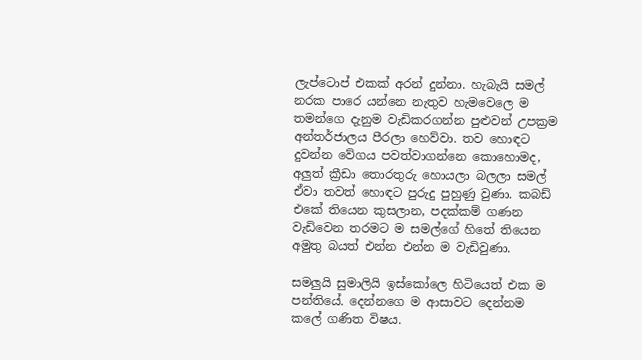ලැප්ටොප් එකක් අරන් දුන්නා. හැබැයි සමල් නරක පාරෙ යන්නෙ නැතුව හැමවෙලෙ ම තමන්ගෙ දැනුම වැඩිකරගන්න පුළුවන් උපක්‍රම අන්තර්ජාලය පීරලා හෙව්වා. තව හොඳට දුවන්න වේගය පවත්වාගන්නෙ කොහොමද, අලුත් ක්‍රීඩා තොරතුරු හොයලා බලලා සමල් ඒවා තවත් හොඳට පුරුදු පුහුණු වුණා. කබඩ් එකේ තියෙන කුසලාන, පදක්කම් ගණන වැඩිවෙන තරමට ම සමල්ගේ හිතේ තියෙන අමුතු බයත් එන්න එන්න ම වැඩිවුණා.

සමලුයි සුමාලියි ඉස්කෝලෙ හිටියෙත් එක ම පන්තියේ. දෙන්නගෙ ම ආසාවට දෙන්නම කලේ ගණිත විෂය.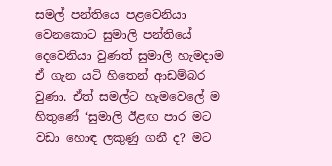සමල් පන්තියෙ පළවෙනියා වෙනකොට සුමාලි පන්තියේ දෙවෙනියා වුණත් සුමාලි හැමදාම ඒ ගැන යටි හිතෙන් ආඩම්බර වුණා. ඒත් සමල්ට හැමවෙලේ ම හිතුණේ ‘සුමාලි ඊළඟ පාර මට වඩා හොඳ ලකුණු ගනී ද? මට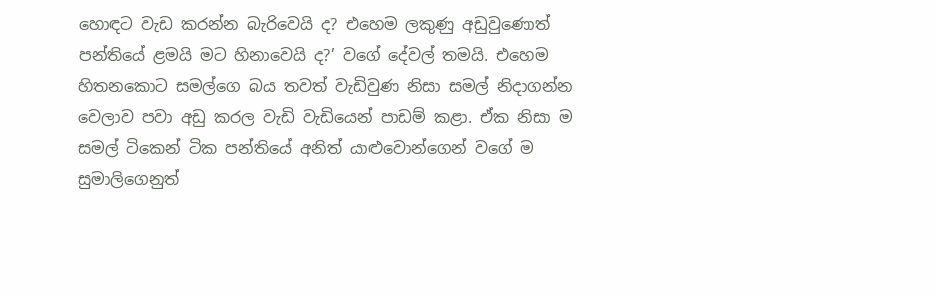හොඳට වැඩ කරන්න බැරිවෙයි ද? එහෙම ලකුණු අඩුවුණොත් පන්තියේ ළමයි මට හිනාවෙයි ද?’ වගේ දේවල් තමයි. එහෙම හිතනකොට සමල්ගෙ බය තවත් වැඩිවුණ නිසා සමල් නිදාගන්න වෙලාව පවා අඩු කරල වැඩි වැඩියෙන් පාඩම් කළා. ඒක නිසා ම සමල් ටිකෙන් ටික පන්තියේ අනිත් යාළුවොන්ගෙන් වගේ ම සුමාලිගෙනුත්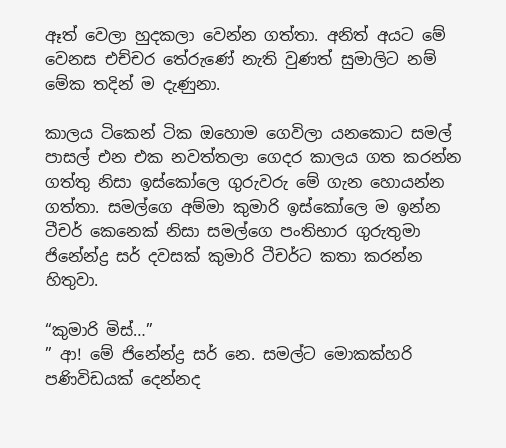ඈත් වෙලා හුදකලා වෙන්න ගත්තා. අනිත් අයට මේ වෙනස එච්චර තේරුණේ නැති වුණත් සුමාලිට නම් මේක තදින් ම දැණුනා.

කාලය ටිකෙන් ටික ඔහොම ගෙවිලා යනකොට සමල් පාසල් එන එක නවත්තලා ගෙදර කාලය ගත කරන්න ගත්තු නිසා ඉස්කෝලෙ ගුරුවරු මේ ගැන හොයන්න ගත්තා. සමල්ගෙ අම්මා කුමාරි ඉස්කෝලෙ ම ඉන්න ටීචර් කෙනෙක් නිසා සමල්ගෙ පංතිභාර ගුරුතුමා ජිනේන්ද්‍ර සර් දවසක් කුමාරි ටීචර්ට කතා කරන්න හිතුවා.

“කුමාරි මිස්…”
” ආ! මේ ජිනේන්ද්‍ර සර් නෙ. සමල්ට මොකක්හරි පණිවිඩයක් දෙන්නද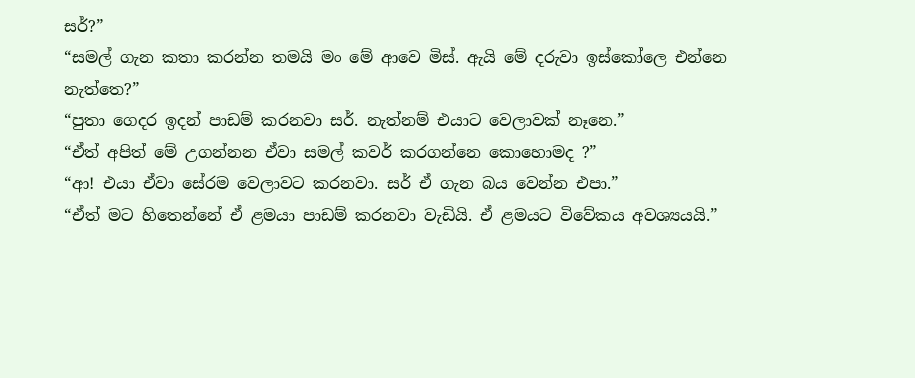සර්?”
“සමල් ගැන කතා කරන්න තමයි මං මේ ආවෙ මිස්. ඇයි මේ දරුවා ඉස්කෝලෙ එන්නෙ නැත්තෙ?”
“පුතා ගෙදර ඉදන් පාඩම් කරනවා සර්. නැත්නම් එයාට වෙලාවක් නෑනෙ.”
“ඒත් අපිත් මේ උගන්නන ඒවා සමල් කවර් කරගන්නෙ කොහොමද ?”
“ආ! එයා ඒවා සේරම වෙලාවට කරනවා. සර් ඒ ගැන බය වෙන්න එපා.”
“ඒත් මට හිතෙන්නේ ඒ ළමයා පාඩම් කරනවා වැඩියි. ඒ ළමයට විවේකය අවශ්‍යයයි.”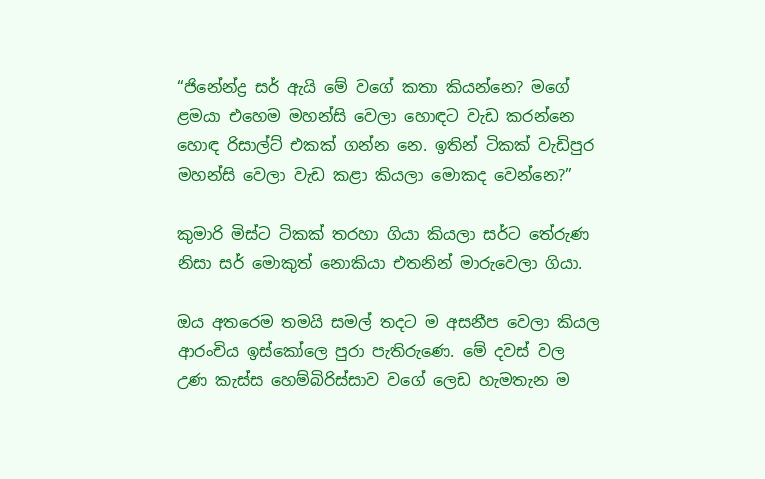“ජිනේන්ද්‍ර සර් ඇයි මේ වගේ කතා කියන්නෙ? මගේ ළමයා එහෙම මහන්සි වෙලා හොඳට වැඩ කරන්නෙ හොඳ රිසාල්ට් එකක් ගන්න නෙ. ඉතින් ටිකක් වැඩිපුර මහන්සි වෙලා වැඩ කළා කියලා මොකද වෙන්නෙ?”

කුමාරි මිස්ට ටිකක් තරහා ගියා කියලා සර්ට තේරුණ නිසා සර් මොකුත් නොකියා එතනින් මාරුවෙලා ගියා.

ඔය අතරෙම තමයි සමල් තදට ම අසනීප වෙලා කියල ආරංචිය ඉස්කෝලෙ පුරා පැතිරුණෙ. මේ දවස් වල උණ කැස්ස හෙම්බිරිස්සාව වගේ ලෙඩ හැමතැන ම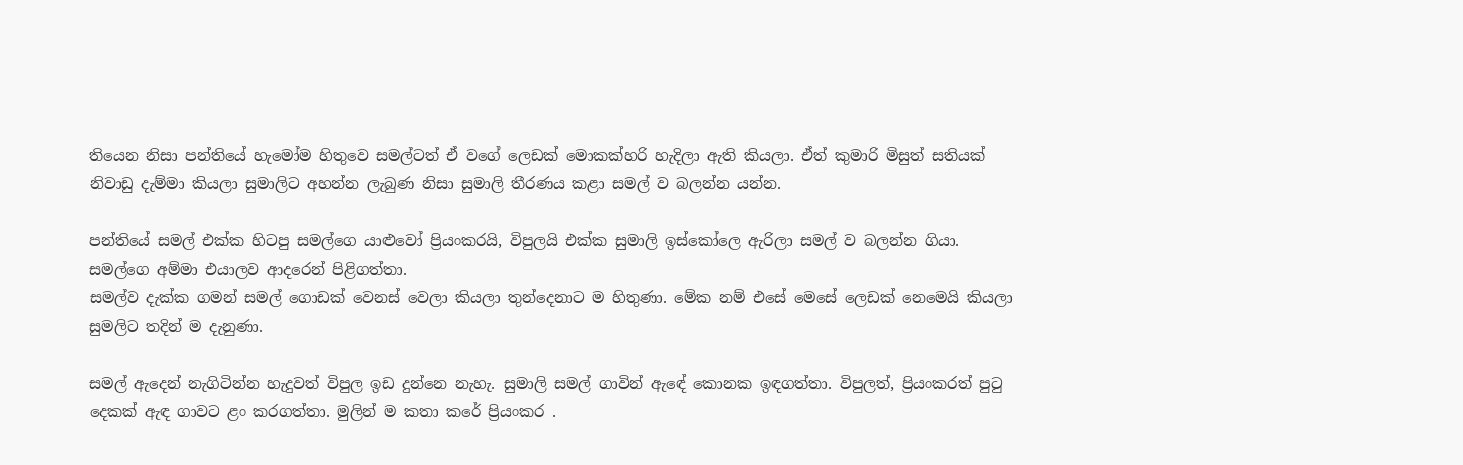තියෙන නිසා පන්තියේ හැමෝම හිතුවෙ සමල්ටත් ඒ වගේ ලෙඩක් මොකක්හරි හැදිලා ඇති කියලා. ඒත් කුමාරි මිසුත් සතියක් නිවාඩු දැම්මා කියලා සුමාලිට අහන්න ලැබුණ නිසා සුමාලි තීරණය කළා සමල් ව බලන්න යන්න.

පන්තියේ සමල් එක්ක හිටපු සමල්ගෙ යාළුවෝ ප්‍රියංකරයි, විපුලයි එක්ක සුමාලි ඉස්කෝලෙ ඇරිලා සමල් ව බලන්න ගියා. සමල්ගෙ අම්මා එයාලව ආදරෙන් පිළිගත්තා.
සමල්ව දැක්ක ගමන් සමල් ගොඩක් වෙනස් වෙලා කියලා තුන්දෙනාට ම හිතුණා. මේක නම් එසේ මෙසේ ලෙඩක් නෙමෙයි කියලා සුමලිට තදින් ම දැනුණා.

සමල් ඇදෙන් නැගිටින්න හැදුවත් විපුල ඉඩ දුන්නෙ නැහැ. සුමාලි සමල් ගාවින් ඇඳේ කොනක ඉඳගත්තා. විපුලත්, ප්‍රියංකරත් පුටු දෙකක් ඇඳ ගාවට ළං කරගත්තා. මුලින් ම කතා කරේ ප්‍රියංකර .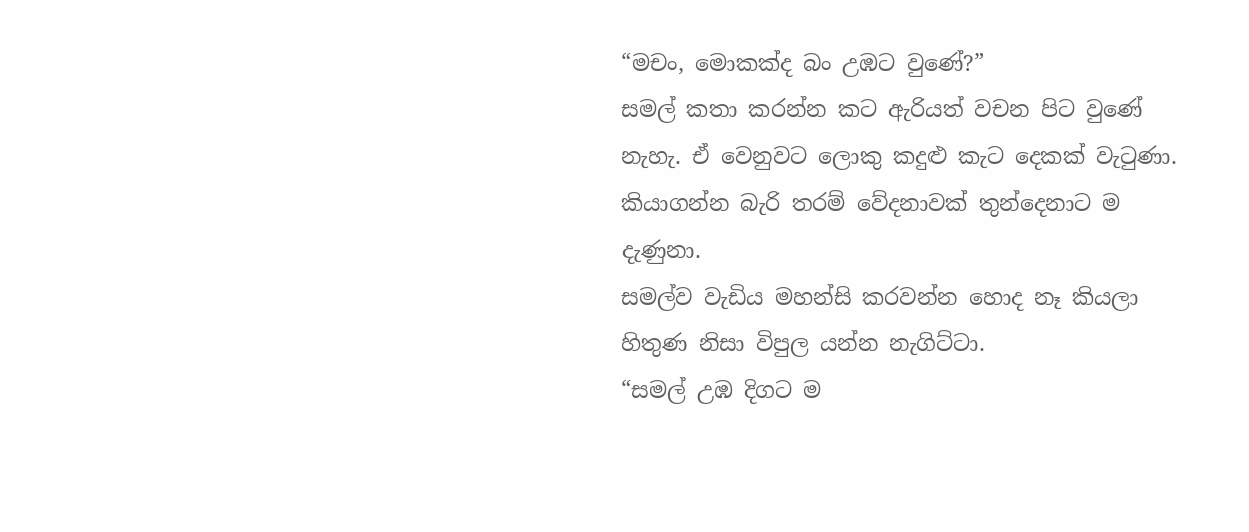“මචං, මොකක්ද බං උඹට වුණේ?”
සමල් කතා කරන්න කට ඇරියත් වචන පිට වුණේ නැහැ. ඒ වෙනුවට ලොකු කදුළු කැට දෙකක් වැටුණා.
කියාගන්න බැරි තරම් වේදනාවක් තුන්දෙනාට ම දැණුනා.
සමල්ව වැඩිය මහන්සි කරවන්න හොද නෑ කියලා හිතුණ නිසා විපුල යන්න නැගිට්ටා.
“සමල් උඹ දිගට ම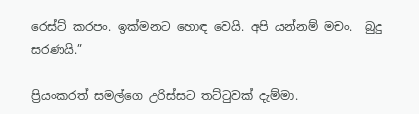රෙස්ට් කරපං. ඉක්මනට හොඳ වෙයි. අපි යන්නම් මචං.  බුදු සරණයි.”

ප්‍රියංකරත් සමල්ගෙ උරිස්සට තට්ටුවක් දැම්මා.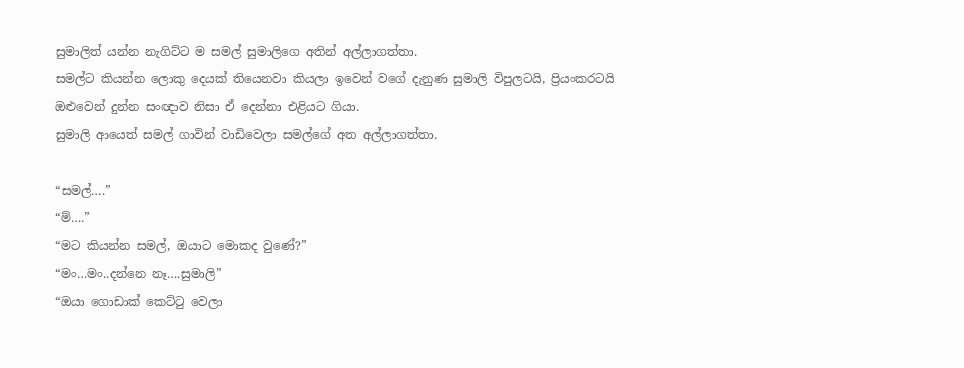සුමාලිත් යන්න නැගිට්ට ම සමල් සුමාලිගෙ අතින් අල්ලාගත්තා.
සමල්ට කියන්න ලොකු දෙයක් තියෙනවා කියලා ඉවෙන් වගේ දැනුණ සුමාලි විපුලටයි, ප්‍රියංකරටයි ඔළුවෙන් දුන්න සංඥාව නිසා ඒ දෙන්නා එළියට ගියා.
සුමාලි ආයෙත් සමල් ගාවින් වාඩිවෙලා සමල්ගේ අත අල්ලාගත්තා.

“සමල්….”
“ම්….”
“මට කියන්න සමල්, ඔයාට මොකද වුණේ?”
“මං…මං..දන්නෙ නෑ….සුමාලි”
“ඔයා ගොඩාක් කෙට්ටු වෙලා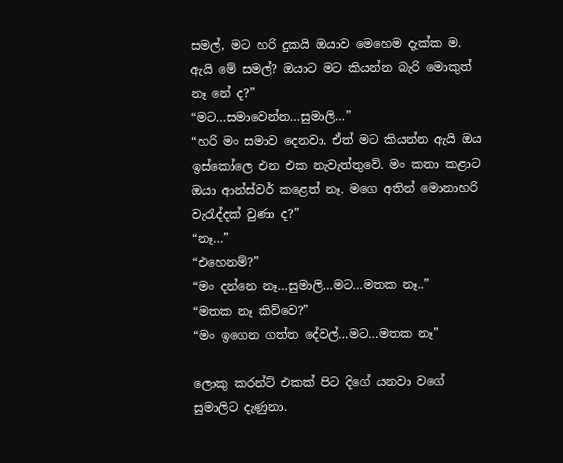සමල්, මට හරි දුකයි ඔයාව මෙහෙම දැක්ක ම. ඇයි මේ සමල්? ඔයාට මට කියන්න බැරි මොකුත් නෑ නේ ද?”
“මට…සමාවෙන්න…සුමාලි…”
“හරි මං සමාව දෙනවා. ඒත් මට කියන්න ඇයි ඔය ඉස්කෝලෙ එන එක නැවැත්තුවේ. මං කතා කළාට ඔයා ආන්ස්වර් කළෙත් නෑ. මගෙ අතින් මොනාහරි වැරැද්දක් වුණා ද?”
“නෑ…”
“එහෙනම්?”
“මං දන්නෙ නෑ…සුමාලි…මට…මතක නෑ..”
“මතක නෑ කිව්වෙ?”
“මං ඉගෙන ගත්ත දේවල්…මට…මතක නෑ”

ලොකු කරන්ට් එකක් පිට දිගේ යනවා වගේ සුමාලිට දැණුනා.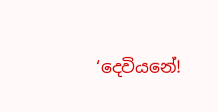‘දෙවියනේ!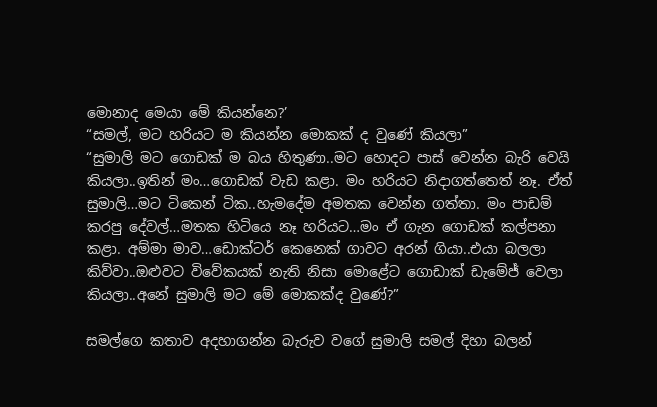මොනාද මෙයා මේ කියන්නෙ?’
“සමල්, මට හරියට ම කියන්න මොකක් ද වුණේ කියලා”
“සුමාලි මට ගොඩක් ම බය හිතුණා..මට හොදට පාස් වෙන්න බැරි වෙයි කියලා..ඉතින් මං…ගොඩක් වැඩ කළා. මං හරියට නිදාගත්තෙත් නෑ. ඒත් සුමාලි…මට ටිකෙන් ටික..හැමදේම අමතක වෙන්න ගත්තා. මං පාඩම් කරපු දේවල්…මතක හිටියෙ නෑ හරියට…මං ඒ ගැන ගොඩක් කල්පනා කළා. අම්මා මාව…ඩොක්ටර් කෙනෙක් ගාවට අරන් ගියා..එයා බලලා කිව්වා..ඔළුවට විවේකයක් නැති නිසා මොළේට ගොඩාක් ඩැමේජ් වෙලා කියලා..අනේ සුමාලි මට මේ මොකක්ද වුණේ?”

සමල්ගෙ කතාව අදහාගන්න බැරුව වගේ සුමාලි සමල් දිහා බලන්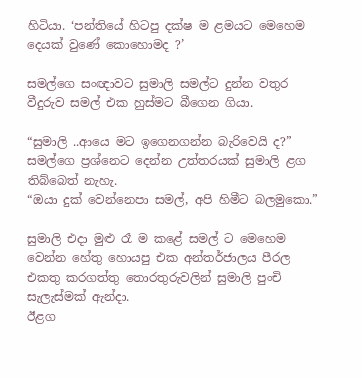හිටියා. ‘පන්තියේ හිටපු දක්ෂ ම ළමයට මෙහෙම දෙයක් වුණේ කොහොමද ?’

සමල්ගෙ සංඥාවට සුමාලි සමල්ට දුන්න වතුර වීදුරුව සමල් එක හුස්මට බීගෙන ගියා.

“සුමාලි ..ආයෙ මට ඉගෙනගන්න බැරිවෙයි ද?”
සමල්ගෙ ප්‍රශ්නෙට දෙන්න උත්තරයක් සුමාලි ළග තිබ්බෙත් නැහැ.
“ඔයා දුක් වෙන්නෙපා සමල්, අපි හිමීට බලමුකො.”

සුමාලි එදා මුළු රෑ ම කළේ සමල් ට මෙහෙම වෙන්න හේතු හොයපු එක අන්තර්ජාලය පීරල එකතු කරගත්තු තොරතුරුවලින් සුමාලි පුංචි සැලැස්මක් ඇන්දා.
ඊළග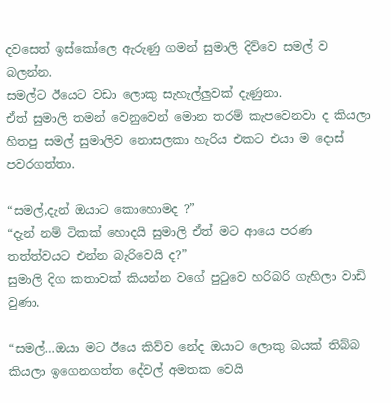දවසෙත් ඉස්කෝලෙ ඇරුණු ගමන් සුමාලි දිව්වෙ සමල් ව බලන්න.
සමල්ට ඊයෙට වඩා ලොකු සැහැල්ලුවක් දැණුනා.
ඒත් සුමාලි තමන් වෙනුවෙන් මොන තරම් කැපවෙනවා ද කියලා හිතපු සමල් සුමාලිව නොසලකා හැරිය එකට එයා ම දොස් පවරගත්තා.

“සමල්,දැන් ඔයාට කොහොමද ?”
“දැන් නම් ටිකක් හොදයි සුමාලි ඒත් මට ආයෙ පරණ තත්ත්වයට එන්න බැරිවෙයි ද?”
සුමාලි දිග කතාවක් කියන්න වගේ පුටුවෙ හරිබරි ගැහිලා වාඩි වුණා.

“සමල්…ඔයා මට ඊයෙ කිව්ව නේද ඔයාට ලොකු බයක් තිබ්බ කියලා ඉගෙනගත්ත දේවල් අමතක වෙයි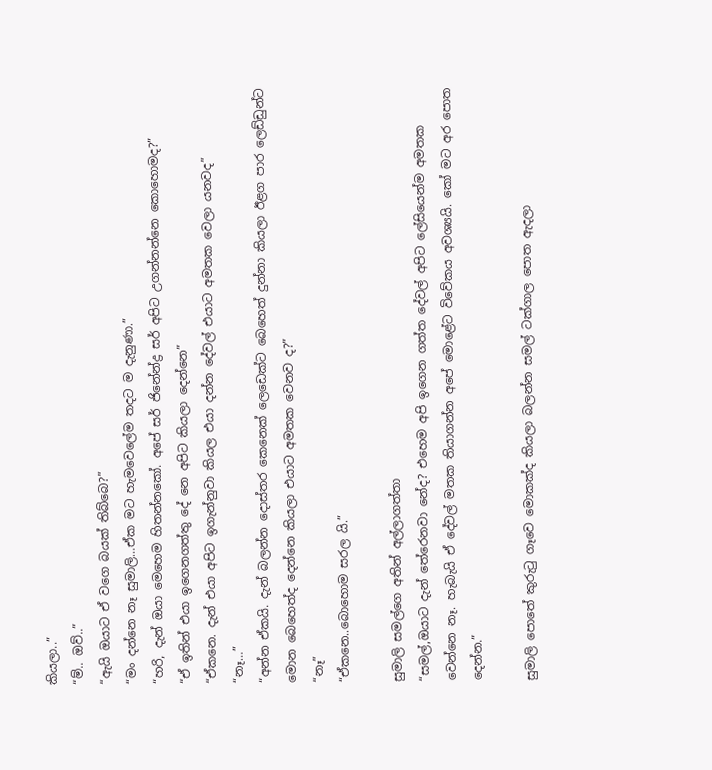කියලා..”
“ම්.. ඔව්..”
“ඇයි ඔයාට ඒ වගෙ බයක් තිබ්බෙ?”
“මං දන්නෙ නෑ සුමාලි…ඒක මට හැමවෙලේම තදට ම දැනුණා.”
“හරි, දැන් ඔයා මෙහෙම හිතන්නකෝ. අපේ සර් ජිනේන්ද්‍ර සර් අපිට උගන්නන්නෙ කොහොමද?”
“ඒ ඉතින් එයා ඉගෙනගත්තු දේ නෙ අපිට කියලා දෙන්නෙ”
“ඒකනෙ. දැන් එයා අපිට ඉගැන්නුවා කියල එයා දන්න දේවල් එයාට අමතක වෙලා යනවද”
“නෑ…”
“අන්න ඒකයි. දැන් බලන්න දොස්තර කෙනෙක් ලෙඩෙක්ට බෙහෙත් දුන්නා කියලා ඊළග පාර ලෙඩ්ඩුන්ට මොන බෙහෙත්ද දෙන්නෙ කියලා එයාට අමතක වෙනව ද?”
“නෑ”
“ඒකනෙ..බොහොම සරල යි.”

සුමාලි සමල්ගෙ අතින් අල්ලාගත්තා
“සමල්,ඔයාට දැන් තේරෙනවා නේද? එහෙම අපි ඉගෙන ගත්ත දේවල් අපිට ලේසියෙන්ම අමතක වෙන්නෙ නෑ. හැබැයි ඒ දේවල් මතක තියාගන්න අපේ මොළේට විවේකය අවශ්‍යයි. කෝ මට අර පොත දෙන්න.”

සුමාලි පොතේ කුරුටු ගෑවෙ මොකක්ද කියලා බලන්න සමල් ටක්ගාල පොත ඇදලා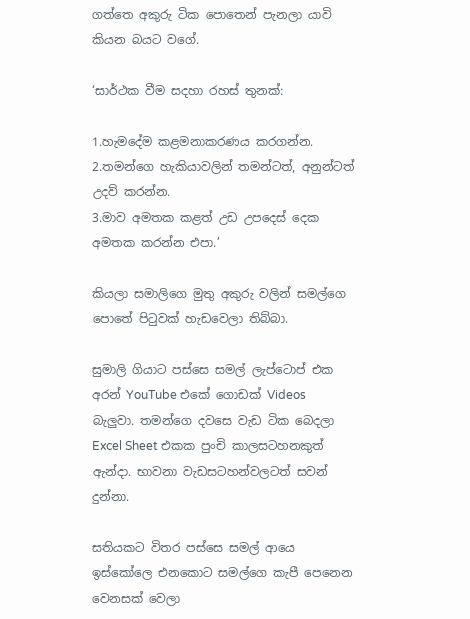ගත්තෙ අකුරු ටික පොතෙන් පැනලා යාවි කියන බයට වගේ.

‘සාර්ථක වීම සදහා රහස් තුනක්:

1.හැමදේම කළමනාකරණය කරගන්න.
2.තමන්ගෙ හැකියාවලින් තමන්ටත්, අනුන්ටත් උදව් කරන්න.
3.මාව අමතක කළත් උඩ උපදෙස් දෙක අමතක කරන්න එපා.’

කියලා සමාලිගෙ මුතු අකුරු වලින් සමල්ගෙ පොතේ පිටුවක් හැඩවෙලා තිබ්බා.

සුමාලි ගියාට පස්සෙ සමල් ලැප්ටොප් එක අරන් YouTube එකේ ගොඩක් Videos බැලුවා. තමන්ගෙ දවසෙ වැඩ ටික බෙදලා Excel Sheet එකක පුංචි කාලසටහනකුත් ඇන්දා. භාවනා වැඩසටහන්වලටත් සවන් දුන්නා.

සතියකට විතර පස්සෙ සමල් ආයෙ ඉස්කෝලෙ එනකොට සමල්ගෙ කැපී පෙනෙන වෙනසක් වෙලා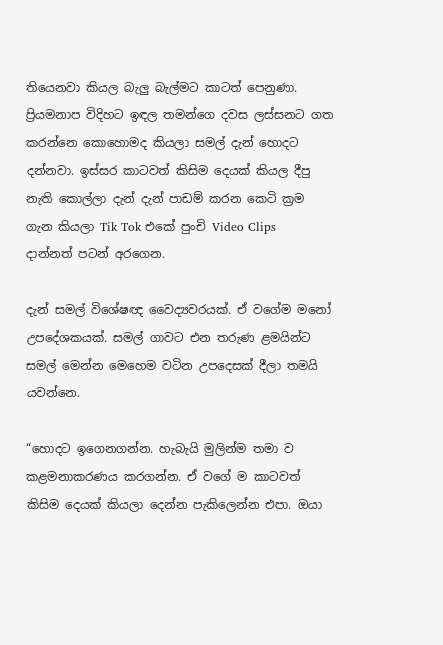තියෙනවා කියල බැලු බැල්මට කාටත් පෙනුණා. ප්‍රියමනාප විදිහට ඉඳල තමන්ගෙ දවස ලස්සනට ගත කරන්නෙ කොහොමද කියලා සමල් දැන් හොදට දන්නවා. ඉස්සර කාටවත් කිසිම දෙයක් කියල දීපු නැති කොල්ලා දැන් දැන් පාඩම් කරන කෙටි ක්‍රම ගැන කියලා Tik Tok එකේ පුංචි Video Clips දාන්නත් පටන් අරගෙන.

දැන් සමල් විශේෂඥ වෛද්‍යවරයක්. ඒ වගේම මනෝ උපදේශකයක්. සමල් ගාවට එන තරුණ ළමයින්ට සමල් මෙන්න මෙහෙම වටින උපදෙසක් දීලා තමයි යවන්නෙ.

“හොදට ඉගෙනගන්න. හැබැයි මුලින්ම තමා ව කළමනාකරණය කරගන්න. ඒ වගේ ම කාටවත් කිසිම දෙයක් කියලා දෙන්න පැකිලෙන්න එපා. ඔයා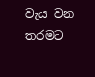වැය වන තරමට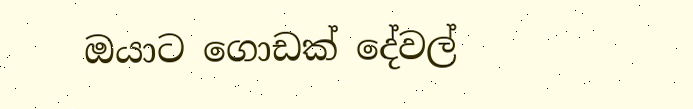ඔයාට ගොඩක් දේවල්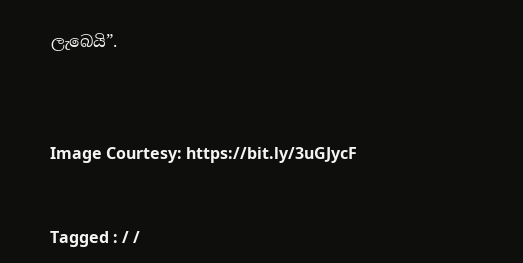ලැබෙයි”.



Image Courtesy: https://bit.ly/3uGJycF


Tagged : / /